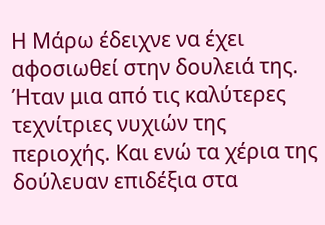Η Μάρω έδειχνε να έχει αφοσιωθεί στην δουλειά της. Ήταν μια από τις καλύτερες τεχνίτριες νυχιών της περιοχής. Και ενώ τα χέρια της δούλευαν επιδέξια στα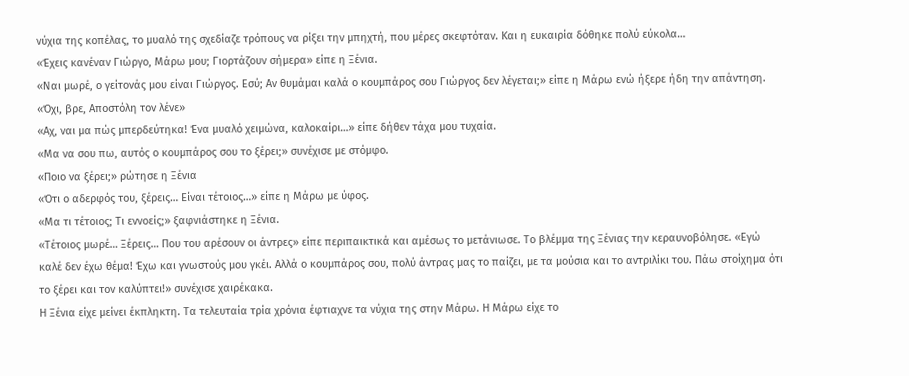νύχια της κοπέλας, το μυαλό της σχεδίαζε τρόπους να ρίξει την μπηχτή, που μέρες σκεφτόταν. Και η ευκαιρία δόθηκε πολύ εύκολα…
«Έχεις κανέναν Γιώργο, Μάρω μου; Γιορτάζουν σήμερα» είπε η Ξένια.
«Ναι μωρέ, ο γείτονάς μου είναι Γιώργος. Εσύ; Αν θυμάμαι καλά ο κουμπάρος σου Γιώργος δεν λέγεται;» είπε η Μάρω ενώ ήξερε ήδη την απάντηση.
«Όχι, βρε, Αποστόλη τον λένε»
«Αχ, ναι μα πώς μπερδεύτηκα! Ένα μυαλό χειμώνα, καλοκαίρι…» είπε δήθεν τάχα μου τυχαία.
«Μα να σου πω, αυτός ο κουμπάρος σου το ξέρει;» συνέχισε με στόμφο.
«Ποιο να ξέρει;» ρώτησε η Ξένια
«Ότι ο αδερφός του, ξέρεις… Είναι τέτοιος…» είπε η Μάρω με ύφος.
«Μα τι τέτοιος; Τι εννοείς;» ξαφνιάστηκε η Ξένια.
«Τέτοιος μωρέ… Ξέρεις… Που του αρέσουν οι άντρες» είπε περιπαικτικά και αμέσως το μετάνιωσε. Το βλέμμα της Ξένιας την κεραυνοβόλησε. «Εγώ καλέ δεν έχω θέμα! Έχω και γνωστούς μου γκέι. Αλλά ο κουμπάρος σου, πολύ άντρας μας το παίζει, με τα μούσια και το αντριλίκι του. Πάω στοίχημα ότι το ξέρει και τον καλύπτει!» συνέχισε χαιρέκακα.
Η Ξένια είχε μείνει έκπληκτη. Τα τελευταία τρία χρόνια έφτιαχνε τα νύχια της στην Μάρω. Η Μάρω είχε το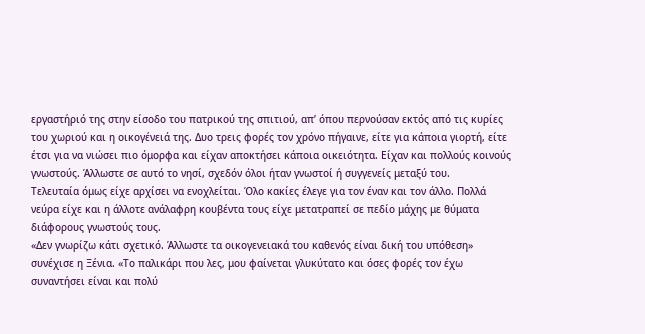εργαστήριό της στην είσοδο του πατρικού της σπιτιού, απ’ όπου περνούσαν εκτός από τις κυρίες του χωριού και η οικογένειά της. Δυο τρεις φορές τον χρόνο πήγαινε, είτε για κάποια γιορτή, είτε έτσι για να νιώσει πιο όμορφα και είχαν αποκτήσει κάποια οικειότητα. Είχαν και πολλούς κοινούς γνωστούς. Άλλωστε σε αυτό το νησί, σχεδόν όλοι ήταν γνωστοί ή συγγενείς μεταξύ του.
Τελευταία όμως είχε αρχίσει να ενοχλείται. Όλο κακίες έλεγε για τον έναν και τον άλλο. Πολλά νεύρα είχε και η άλλοτε ανάλαφρη κουβέντα τους είχε μετατραπεί σε πεδίο μάχης με θύματα διάφορους γνωστούς τους.
«Δεν γνωρίζω κάτι σχετικό. Άλλωστε τα οικογενειακά του καθενός είναι δική του υπόθεση» συνέχισε η Ξένια. «Το παλικάρι που λες, μου φαίνεται γλυκύτατο και όσες φορές τον έχω συναντήσει είναι και πολύ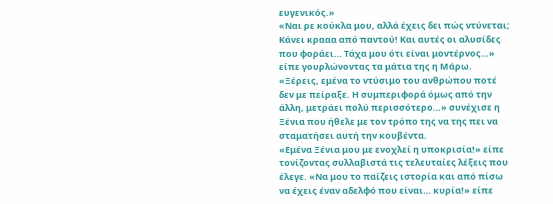ευγενικός.»
«Ναι ρε κούκλα μου, αλλά έχεις δει πώς ντύνεται; Κάνει κρααα από παντού! Και αυτές οι αλυσίδες που φοράει… Τάχα μου ότι είναι μοντέρνος…» είπε γουρλώνοντας τα μάτια της η Μάρω.
«Ξέρεις, εμένα το ντύσιμο του ανθρώπου ποτέ δεν με πείραξε. Η συμπεριφορά όμως από την άλλη, μετράει πολύ περισσότερο…» συνέχισε η Ξένια που ήθελε με τον τρόπο της να της πει να σταματήσει αυτή την κουβέντα.
«Εμένα Ξένια μου με ενοχλεί η υποκρισία!» είπε τονίζοντας συλλαβιστά τις τελευταίες λέξεις που έλεγε. «Να μου το παίζεις ιστορία και από πίσω να έχεις έναν αδελφό που είναι… κυρία!» είπε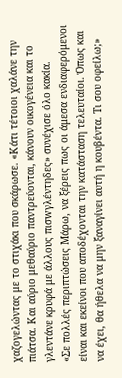χαζογελώντας με το στιχάκι που σκάρωσε. «Κάτι τέτοιοι χαλάνε την πιάτσα. Και αύριο μεθαύριο παντρεύονται, κάνουν οικογένεια και το γλεντάνε κρυφά με άλλους πισwγλέντηδες» συνέχισε όλο κακία.
«Σε πολλές περιπτώσεις Μάρω, να ξέρεις πως οι άμεσα ενδιαφερόμενοι είναι και εκείνοι που αποδέχονται την κατάσταση τελευταίοι. Όπως και να έχει, θα ήθελα να μην ξαναγίνει αυτή η κουβέντα. Τι σου οφείλω;»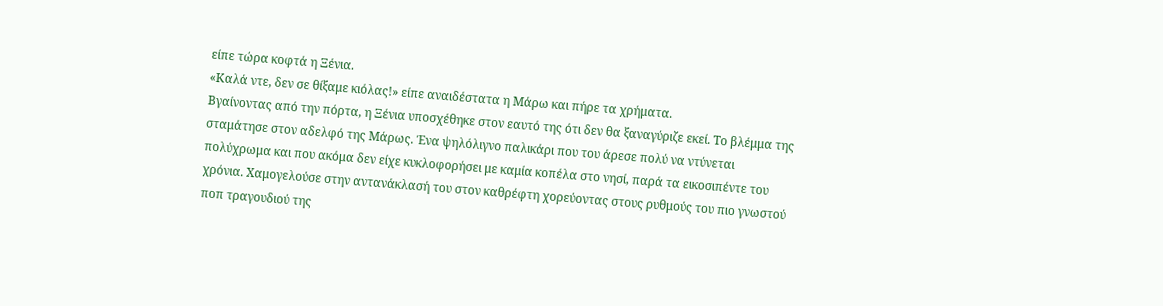είπε τώρα κοφτά η Ξένια.
«Καλά ντε, δεν σε θίξαμε κιόλας!» είπε αναιδέστατα η Μάρω και πήρε τα χρήματα.
Βγαίνοντας από την πόρτα, η Ξένια υποσχέθηκε στον εαυτό της ότι δεν θα ξαναγύριζε εκεί. Το βλέμμα της σταμάτησε στον αδελφό της Μάρως. Ένα ψηλόλιγνο παλικάρι που του άρεσε πολύ να ντύνεται πολύχρωμα και που ακόμα δεν είχε κυκλοφορήσει με καμία κοπέλα στο νησί, παρά τα εικοσιπέντε του χρόνια. Χαμογελούσε στην αντανάκλασή του στον καθρέφτη χορεύοντας στους ρυθμούς του πιο γνωστού ποπ τραγουδιού της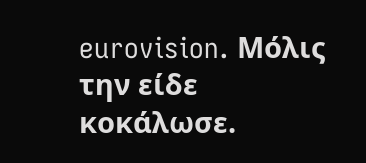eurovision. Μόλις την είδε κοκάλωσε.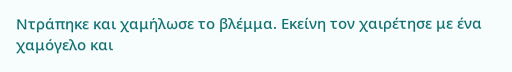Ντράπηκε και χαμήλωσε το βλέμμα. Εκείνη τον χαιρέτησε με ένα χαμόγελο και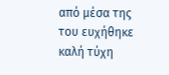από μέσα της του ευχήθηκε καλή τύχη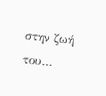στην ζωή του…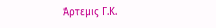Άρτεμις Γ.Κ.